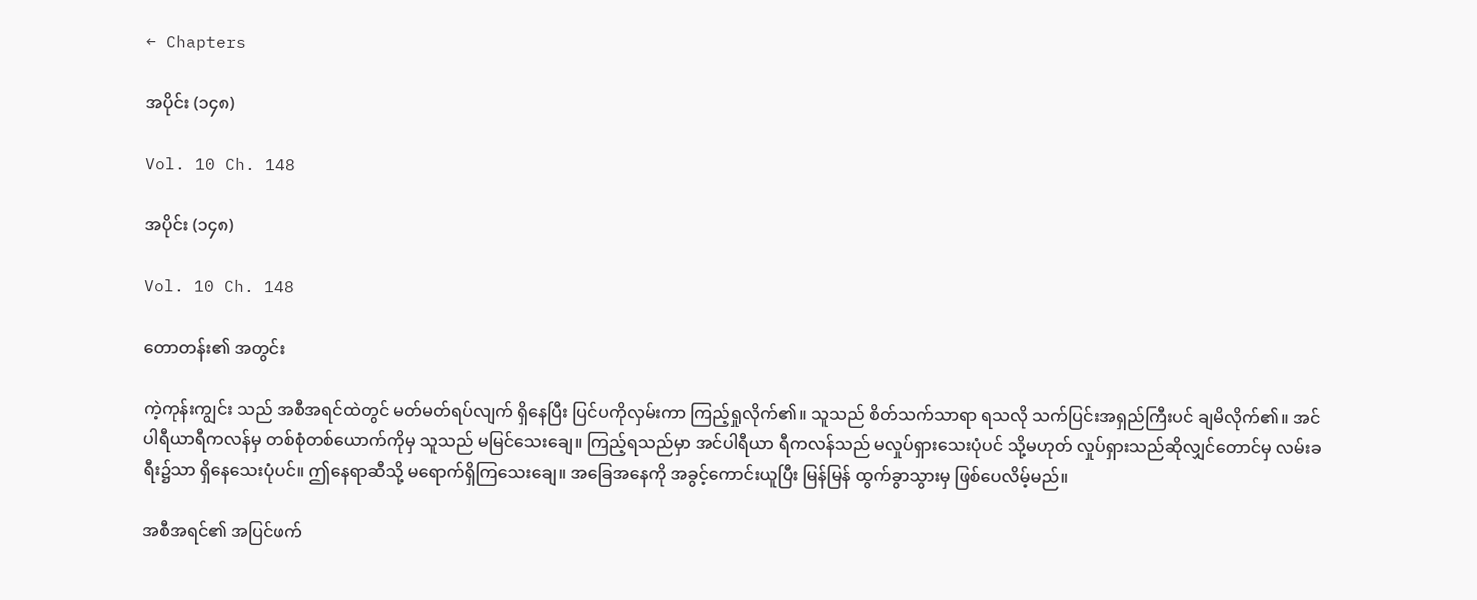← Chapters

အပိုင်း (၁၄၈)

Vol. 10 Ch. 148

အပိုင်း (၁၄၈)

Vol. 10 Ch. 148

တောတန်း၏ အတွင်း

ကဲ့ကုန်းကျွင်း သည် အစီအရင်ထဲတွင် မတ်မတ်ရပ်လျက် ရှိနေပြီး ပြင်ပကိုလှမ်းကာ ကြည့်ရှုလိုက်၏။ သူသည် စိတ်သက်သာရာ ရသလို သက်ပြင်းအရှည်ကြီးပင် ချမိလိုက်၏။ အင်ပါရီယာရီကလန်မှ တစ်စုံတစ်ယောက်ကိုမှ သူသည် မမြင်သေးချေ။ ကြည့်ရသည်မှာ အင်ပါရီယာ ရီကလန်သည် မလှုပ်ရှားသေးပုံပင် သို့မဟုတ် လှုပ်ရှားသည်ဆိုလျှင်တောင်မှ လမ်းခရီး၌သာ ရှိနေသေးပုံပင်။ ဤနေရာဆီသို့ မရောက်ရှိကြသေးချေ။ အခြေအနေကို အခွင့်ကောင်းယူပြီး မြန်မြန် ထွက်ခွာသွားမှ ဖြစ်ပေလိမ့်မည်။

အစီအရင်၏ အပြင်ဖက်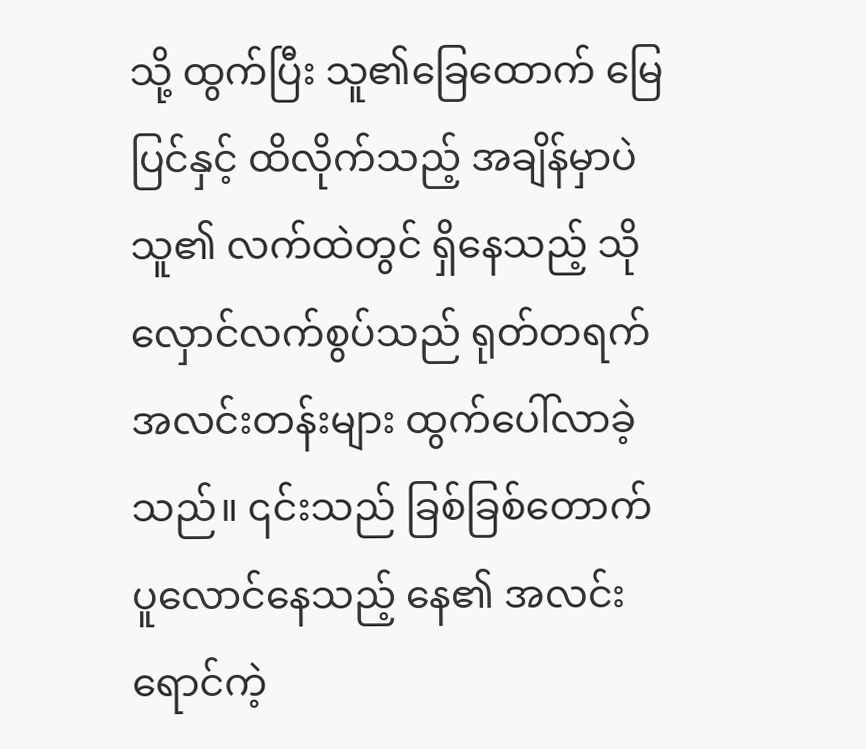သို့ ထွက်ပြီး သူ၏ခြေထောက် မြေပြင်နှင့် ထိလိုက်သည့် အချိန်မှာပဲ သူ၏ လက်ထဲတွင် ရှိနေသည့် သိုလှောင်လက်စွပ်သည် ရုတ်တရက် အလင်းတန်းများ ထွက်ပေါ်လာခဲ့သည်။ ၎င်းသည် ခြစ်ခြစ်တောက် ပူလောင်နေသည့် နေ၏ အလင်းရောင်ကဲ့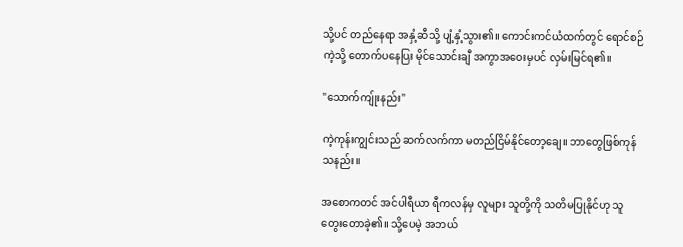သို့ပင် တည်နေရာ အနှံ့ဆီသို့ ပျံ့နှံ့သွား၏။ ကောင်းကင်ယံထက်တွင် ရောင်စဉ်ကဲ့သို့ တောက်ပနေပြး မိုင်သောင်းချီ အကွာအဝေးမှပင် လှမ်းမြင်ရ၏။

"သောက်ကျ်ုးနည်း"

ကဲ့ကုန်းကျွင်းသည် ဆက်လက်ကာ မတည်ငြိမ်နိုင်တော့ချေ။ ဘာတွေဖြစ်ကုန်သနည်း။

အစောကတင် အင်ပါရီယာ ရီကလန်မှ လူများ သူတို့ကို သတိမပြုနိုင်ဟု သူတွေးတောခဲ့၏။ သို့ပေမဲ့ အဘယ်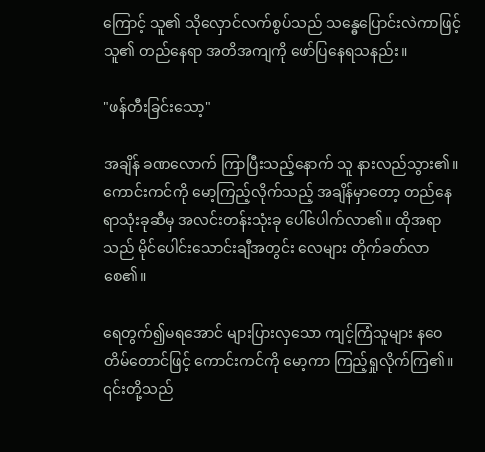ကြောင့် သူ၏ သိုလှောင်လက်စွပ်သည် သန္ဓေပြောင်းလဲကာဖြင့် သူ၏ တည်နေရာ အတိအကျကို ဖော်ပြနေရသနည်း။

"ဖန်တီးခြင်းသော့"

အချိန် ခဏလောက် ကြာပြီးသည့်နောက် သူ နားလည်သွား၏။ ကောင်းကင်ကို မော့ကြည့်လိုက်သည့် အချိန်မှာတော့ တည်နေရာသုံးခုဆီမှ အလင်းတန်းသုံးခု ပေါ်ပေါက်လာ၏။ ထိုအရာသည် မိုင်ပေါင်းသောင်းချီအတွင်း လေများ တိုက်ခတ်လာစေ၏။

ရေတွက်၍မရအောင် များပြားလှသော ကျင့်ကြံသူများ နဝေတိမ်တောင်ဖြင့် ကောင်းကင်ကို မော့ကာ ကြည့်ရှုလိုက်ကြ၏။ ၎င်းတို့သည်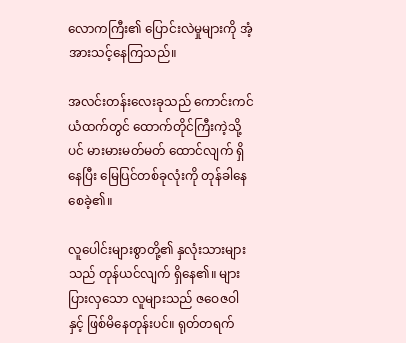လောကကြီး၏ ပြောင်းလဲမှုများကို အံ့အားသင့်နေကြသည်။

အလင်းတန်းလေးခုသည် ကောင်းကင်ယံထက်တွင် ထောက်တိုင်ကြီးကဲ့သို့ပင် မားမားမတ်မတ် ထောင်လျက် ရှိနေပြီး မြေပြင်တစ်ခုလုံးကို တုန်ခါနေစေခဲ့၏။

လူပေါင်းများစွာတို့၏ နှလုံးသားများသည် တုန်ယင်လျက် ရှိနေ၏။ များပြားလှသော လူများသည် ဇဝေဇဝါနှင့် ဖြစ်မိနေတုန်းပင်။ ရုတ်တရက်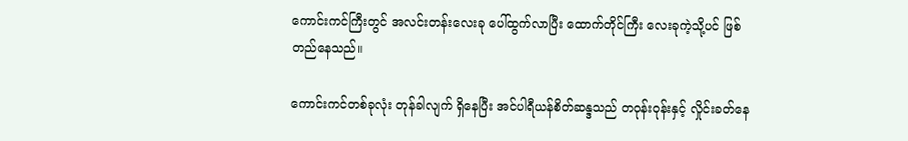ကောင်းကင်ကြီးတွင် အလင်းတန်းလေးခု ပေါ်ထွက်လာပြီး ထောက်တိုင်ကြီး လေးခုကဲ့သို့ပင် ဖြစ်တည်နေသည်။

ကောင်းကင်တစ်ခုလုံး တုန်ခါလျက် ရှိနေပြီး အင်ပါရီယန်စိတ်ဆန္ဒသည် တဝုန်းဝုန်းနှင့် လှိုင်းခတ်နေ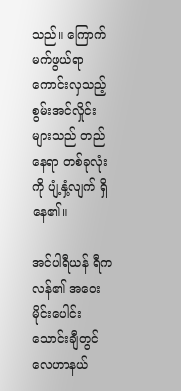သည်။ ကြောက်မက်ဖွယ်ရာ ကောင်းလှသည့် စွမ်းအင်လှိုင်းများသည် တည်နေရာ တစ်ခုလုံးကို ပျံ့နှံ့လျက် ရှိနေ၏။

အင်ပါရီယန် ရီကလန်၏ အဝေး မိုင်းပေါင်းသောင်းချီတွင် လေဟာနယ်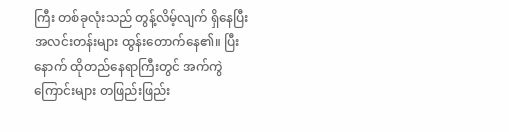ကြီး တစ်ခုလုံးသည် တွန့်လိမ့်လျက် ရှိနေပြီး အလင်းတန်းများ ထွန်းတောက်နေ၏။ ပြီးနောက် ထိုတည်နေရာကြီးတွင် အက်ကွဲကြောင်းများ တဖြည်းဖြည်း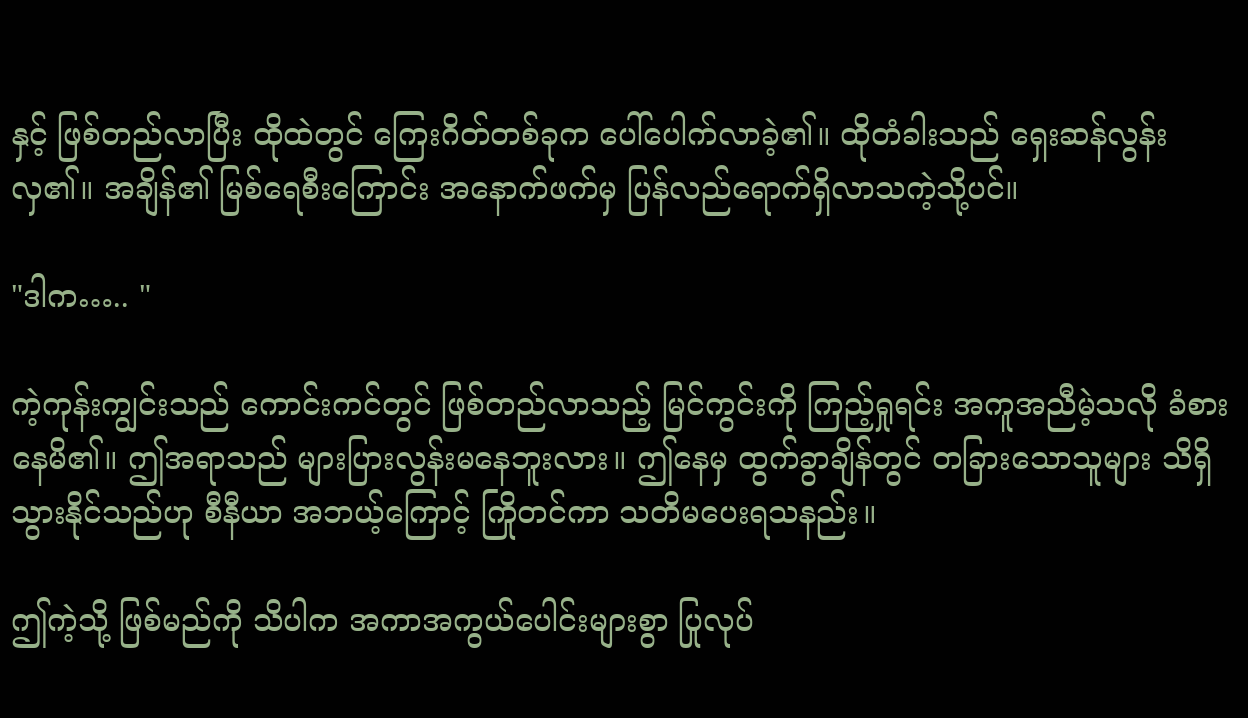နှင့် ဖြစ်တည်လာပြီး ထိုထဲတွင် ကြေးဂိတ်တစ်ခုက ပေါ်ပေါက်လာခဲ့၏။ ထိုတံခါးသည် ရှေးဆန်လွန်းလှ၏။ အချိန်၏ မြစ်ရေစီးကြောင်း အနောက်ဖက်မှ ပြန်လည်ရောက်ရှိလာသကဲ့သို့ပင်။

"ဒါက….. "

ကဲ့ကုန်းကျွင်းသည် ကောင်းကင်တွင် ဖြစ်တည်လာသည့် မြင်ကွင်းကို ကြည့်ရှုရင်း အကူအညီမဲ့သလို ခံစားနေမိ၏။ ဤအရာသည် များပြားလွန်းမနေဘူးလား။ ဤနေမှ ထွက်ခွာချိန်တွင် တခြားသောသူများ သိရှိသွားနိုင်သည်ဟု စီနီယာ အဘယ့်ကြောင့် ကြိုတင်ကာ သတိမပေးရသနည်း။

ဤကဲ့သို့ ဖြစ်မည်ကို သိပါက အကာအကွယ်ပေါင်းများစွာ ပြုလုပ်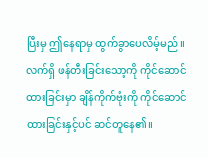ပြီးမှ ဤနေရာမှ ထွက်ခွာပေလိမ့်မည်။ လက်ရှိ ဖန်တီးခြင်းသော့ကို ကိုင်ဆောင်ထားခြင်းမှာ ချိန်ကိုက်ဗုံးကို ကိုင်ဆောင်ထားခြင်းနှင့်ပင် ဆင်တူနေ၏။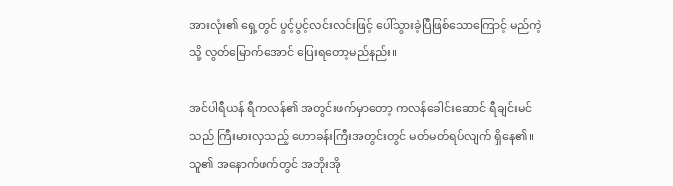အားလုံး၏ ရှေ့တွင် ပွင့်ပွင့်လင်းလင်းဖြင့် ပေါ်သွားခဲ့ပြီဖြစ်သောကြောင့် မည်ကဲ့သို့ လွတ်မြောက်အောင် ပြေးရတော့မည်နည်း။

အင်ပါရီယန် ရီကလန်၏ အတွင်းဖက်မှာတော့ ကလန်ခေါင်းဆောင် ရီချင်းမင်သည် ကြီးမားလှသည့် ဟောခန်းကြီးအတွင်းတွင် မတ်မတ်ရပ်လျက် ရှိနေ၏။ သူ၏ အနောက်ဖက်တွင် အဘိုးအို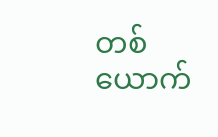တစ်ယောက်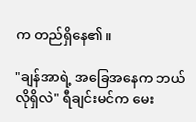က တည်ရှိနေ၏။

"ချန်အာရဲ့ အခြေအနေက ဘယ်လိုရှိလဲ" ရီချင်းမင်က မေး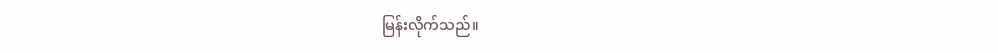မြန်းလိုက်သည်။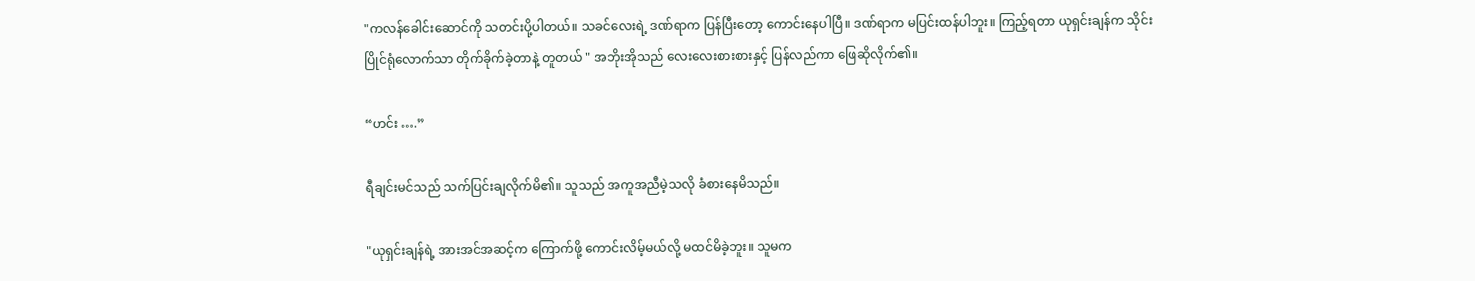"ကလန်ခေါင်းဆောင်ကို သတင်းပို့ပါတယ်။ သခင်လေးရဲ့ ဒဏ်ရာက ပြန်ပြီးတော့ ကောင်းနေပါပြီ။ ဒဏ်ရာက မပြင်းထန်ပါဘူး။ ကြည့်ရတာ ယုရှင်းချန်က သိုင်းပြိုင်ရုံလောက်သာ တိုက်ခိုက်ခဲ့တာနဲ့ တူတယ် " အဘိုးအိုသည် လေးလေးစားစားနှင့် ပြန်လည်ကာ ဖြေဆိုလိုက်၏။

“ဟင်း ….”

ရီချင်းမင်သည် သက်ပြင်းချလိုက်မိ၏။ သူသည် အကူအညီမဲ့သလို ခံစားနေမိသည်။

"ယုရှင်းချန်ရဲ့ အားအင်အဆင့်က ကြောက်ဖို့ ကောင်းလိမ့်မယ်လို့ မထင်မိခဲ့ဘူး။ သူမက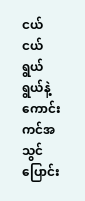ငယ်ငယ်ရွယ်ရွယ်နဲ့ ကောင်းကင်အသွင်ပြောင်း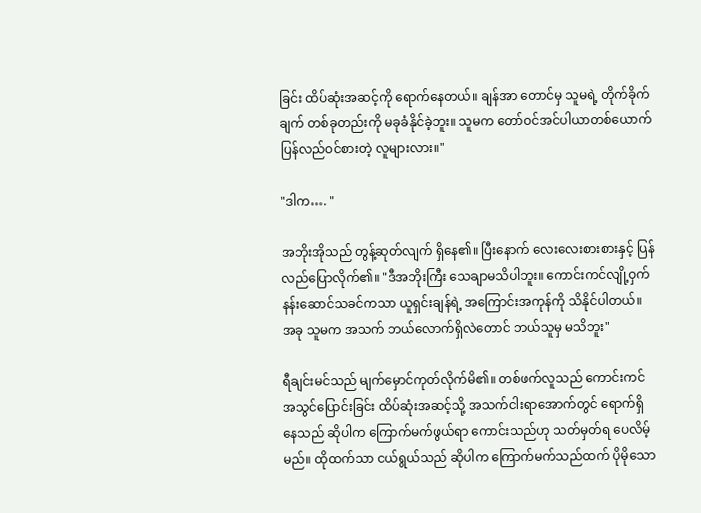ခြင်း ထိပ်ဆုံးအဆင့်ကို ရောက်နေတယ်။ ချန်အာ တောင်မှ သူမရဲ့ တိုက်ခိုက်ချက် တစ်ခုတည်းကို မခုခံနိုင်ခဲ့ဘူး။ သူမက တော်ဝင်အင်ပါယာတစ်ယောက် ပြန်လည်ဝင်စားတဲ့ လူများလား။"

"ဒါက…. "

အဘိုးအိုသည် တွန့်ဆုတ်လျက် ရှိနေ၏။ ပြီးနောက် လေးလေးစားစားနှင့် ပြန်လည်ပြောလိုက်၏။ "ဒီအဘိုးကြီး သေချာမသိပါဘူး။ ကောင်းကင်လျို့ဝှက် နန်းဆောင်သခင်ကသာ ယူရှင်းချန်ရဲ့ အကြောင်းအကုန်ကို သိနိုင်ပါတယ်။ အခု သူမက အသက် ဘယ်လောက်ရှိလဲတောင် ဘယ်သူမှ မသိဘူး"

ရီချင်းမင်သည် မျက်မှောင်ကုတ်လိုက်မိ၏။ တစ်ဖက်လူသည် ကောင်းကင်အသွင်ပြောင်းခြင်း ထိပ်ဆုံးအဆင့်သို့ အသက်ငါးရာအောက်တွင် ရောက်ရှိနေသည် ဆိုပါက ကြောက်မက်ဖွယ်ရာ ကောင်းသည်ဟု သတ်မှတ်ရ ပေလိမ့်မည်။ ထိုထက်သာ ငယ်ရွယ်သည် ဆိုပါက ကြောက်မက်သည်ထက် ပိုမိုသော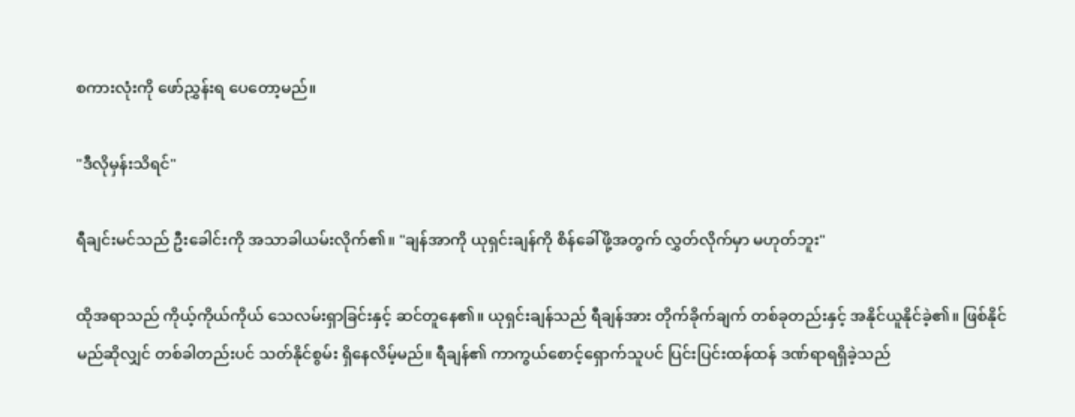စကားလုံးကို ဖော်ညွှန်းရ ပေတော့မည်။

"ဒီလိုမှန်းသိရင်"

ရီချင်းမင်သည် ဦးခေါင်းကို အသာခါယမ်းလိုက်၏။ "ချန်အာကို ယုရှင်းချန်ကို စိန်ခေါ်ဖို့အတွက် လွှတ်လိုက်မှာ မဟုတ်ဘူး"

ထိုအရာသည် ကိုယ့်ကိုယ်ကိုယ် သေလမ်းရှာခြင်းနှင့် ဆင်တူနေ၏။ ယုရှင်းချန်သည် ရီချန်အား တိုက်ခိုက်ချက် တစ်ခုတည်းနှင့် အနိုင်ယူနိုင်ခဲ့၏။ ဖြစ်နိုင်မည်ဆိုလျှင် တစ်ခါတည်းပင် သတ်နိုင်စွမ်း ရှိနေလိမ့်မည်။ ရီချန်၏ ကာကွယ်စောင့်ရှောက်သူပင် ပြင်းပြင်းထန်ထန် ဒဏ်ရာရရှိခဲ့သည်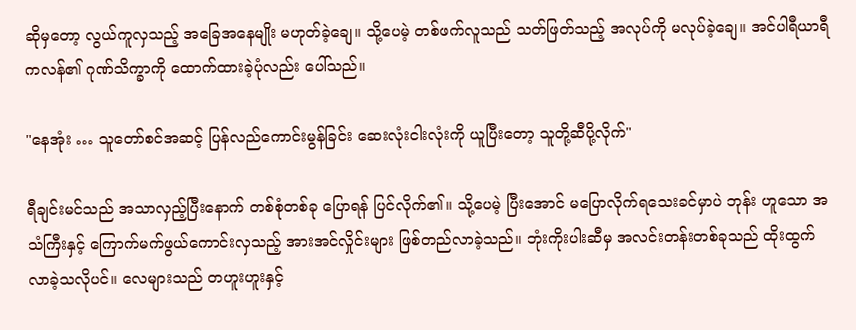ဆိုမှတော့ လွယ်ကူလှသည့် အခြေအနေမျိုး မဟုတ်ခဲ့ချေ။ သို့ပေမဲ့ တစ်ဖက်လူသည် သတ်ဖြတ်သည့် အလုပ်ကို မလုပ်ခဲ့ချေ။ အင်ပါရီယာရီကလန်၏ ဂုဏ်သိက္ခာကို ထောက်ထားခဲ့ပုံလည်း ပေါ်သည်။

"နေအုံး … သူတော်စင်အဆင့် ပြန်လည်ကောင်းမွန်ခြင်း ဆေးလုံးငါးလုံးကို ယူပြီးတော့ သူတို့ဆီပို့လိုက်"

ရီချင်းမင်သည် အသာလှည့်ပြီးနောက် တစ်စုံတစ်ခု ပြောရန် ပြင်လိုက်၏။ သို့ပေမဲ့ ပြီးအောင် မပြောလိုက်ရသေးခင်မှာပဲ ဘုန်း ဟူသော အသံကြီးနှင့် ကြောက်မက်ဖွယ်ကောင်းလှသည့် အားအင်လှိုင်းများ ဖြစ်တည်လာခဲ့သည်။ ဘုံးကိုးပါးဆီမှ အလင်းတန်းတစ်ခုသည် ထိုးထွက်လာခဲ့သလိုပင်။ လေများသည် တဟူးဟူးနှင့်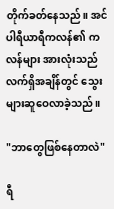တိုက်ခတ်နေသည်။ အင်ပါရီယာရီကလန်၏ ကလန်များ အားလုံးသည် လက်ရှိအချိန်တွင် သွေးများဆူဝေလာခဲ့သည်။

"ဘာတွေဖြစ်နေတာလဲ"

ရီ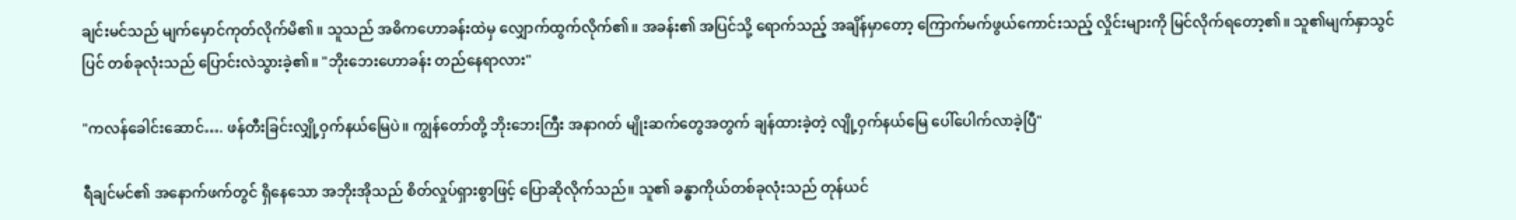ချင်းမင်သည် မျက်မှောင်ကုတ်လိုက်မိ၏။ သူသည် အဓိကဟောခန်းထဲမှ လျှောက်ထွက်လိုက်၏။ အခန်း၏ အပြင်သို့ ရောက်သည့် အချိန်မှာတော့ ကြောက်မက်ဖွယ်ကောင်းသည့် လှိုင်းများကို မြင်လိုက်ရတော့၏။ သူ၏မျက်နှာသွင်ပြင် တစ်ခုလုံးသည် ပြောင်းလဲသွားခဲ့၏။ "ဘိုးဘေးဟောခန်း တည်နေရာလား"

"ကလန်ခေါင်းဆောင်…. ဖန်တီးခြင်းလျှို့ဝှက်နယ်မြေပဲ။ ကျွန်တော်တို့ ဘိုးဘေးကြီး အနာဂတ် မျိုးဆက်တွေအတွက် ချန်ထားခဲ့တဲ့ လျို့ဝှက်နယ်မြေ ပေါ်ပေါက်လာခဲ့ပြီ"

ရီချင်မင်၏ အနောက်ဖက်တွင် ရှိနေသော အဘိုးအိုသည် စိတ်လှုပ်ရှားစွာဖြင့် ပြောဆိုလိုက်သည်။ သူ၏ ခန္ဓာကိုယ်တစ်ခုလုံးသည် တုန်ယင်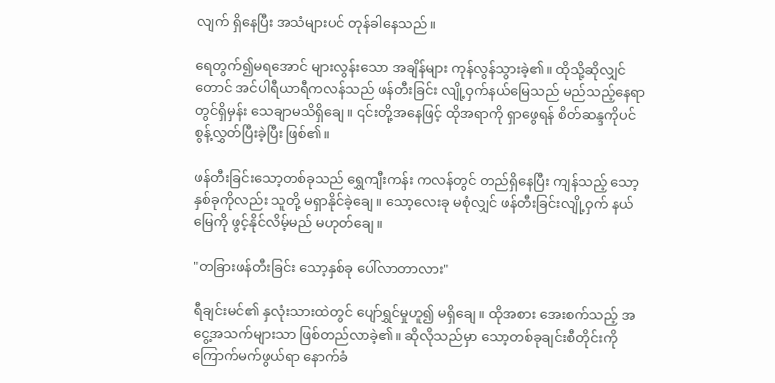လျက် ရှိနေပြီး အသံများပင် တုန်ခါနေသည်။

ရေတွက်၍မရအောင် များလွန်းသော အချိန်များ ကုန်လွန်သွားခဲ့၏။ ထိုသို့ဆိုလျှင်တောင် အင်ပါရီယာရီကလန်သည် ဖန်တီးခြင်း လျို့ဝှက်နယ်မြေသည် မည်သည့်နေရာတွင်ရှိမှန်း သေချာမသိရှိချေ။ ၎င်းတို့အနေဖြင့် ထိုအရာကို ရှာဖွေရန် စိတ်ဆန္ဒကိုပင် စွန့်လွှတ်ပြီးခဲ့ပြီး ဖြစ်၏။

ဖန်တီးခြင်းသော့တစ်ခုသည် ရွှေကျီးကန်း ကလန်တွင် တည်ရှိနေပြီး ကျန်သည့် သော့နှစ်ခုကိုလည်း သူတို့ မရှာနိုင်ခဲ့ချေ။ သော့လေးခု မစုံလျှင် ဖန်တီးခြင်းလျို့ဝှက် နယ်မြေကို ဖွင့်နိုင်လိမ့်မည် မဟုတ်ချေ။

"တခြားဖန်တီးခြင်း သော့နှစ်ခု ပေါ်လာတာလား"

ရီချင်းမင်၏ နှလုံးသားထဲတွင် ပျော်ရွှင်မှုဟူ၍ မရှိချေ။ ထိုအစား အေးစက်သည့် အငွေ့အသက်များသာ ဖြစ်တည်လာခဲ့၏။ ဆိုလိုသည်မှာ သော့တစ်ခုချင်းစီတိုင်းကို ကြောက်မက်ဖွယ်ရာ နောက်ခံ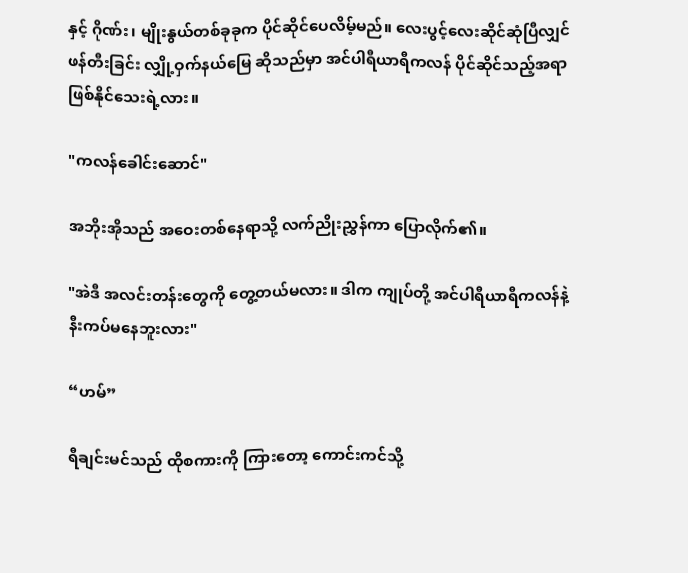နှင့် ဂိုဏ်း၊ မျိုးနွယ်တစ်ခုခုက ပိုင်ဆိုင်ပေလိမ့်မည်။ လေးပွင့်လေးဆိုင်ဆုံပြီလျှင် ဖန်တီးခြင်း လျှို့ဝှက်နယ်မြေ ဆိုသည်မှာ အင်ပါရီယာရီကလန် ပိုင်ဆိုင်သည့်အရာ ဖြစ်နိုင်သေးရဲ့လား။

"ကလန်ခေါင်းဆောင်"

အဘိုးအိုသည် အဝေးတစ်နေရာသို့ လက်ညိုးညွှန်ကာ ပြောလိုက်၏။

"အဲဒီ အလင်းတန်းတွေကို တွေ့တယ်မလား။ ဒါက ကျုပ်တို့ အင်ပါရီယာရီကလန်နဲ့ နီးကပ်မနေဘူးလား"

“ဟမ်”

ရီချင်းမင်သည် ထိုစကားကို ကြားတော့ ကောင်းကင်သို့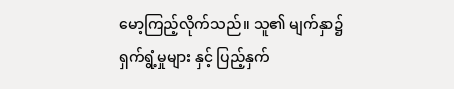မော့ကြည့်လိုက်သည်။ သူ၏ မျက်နှာ၌ ရှက်ရွံ့မှုများ နှင့် ပြည့်နှက်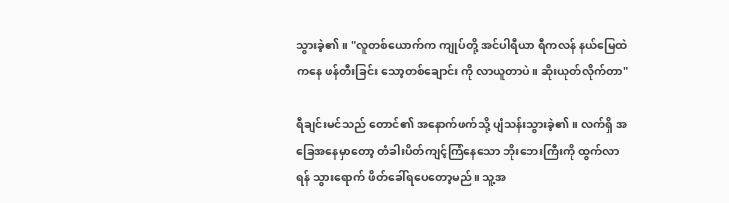သွားခဲ့၏။ "လူတစ်ယောက်က ကျုပ်တို့ အင်ပါရီယာ ရီကလန် နယ်မြေထဲကနေ ဖန်တီးခြင်း သော့တစ်ချောင်း ကို လာယူတာပဲ။ ဆိုးယုတ်လိုက်တာ"

ရီချင်းမင်သည် တောင်၏ အနောက်ဖက်သို့ ပျံသန်းသွားခဲ့၏။ လက်ရှိ အခြေအနေမှာတော့ တံခါးပိတ်ကျင့်ကြံနေသော ဘိုးဘေးကြီးကို ထွက်လာရန် သွားရောက် ဖိတ်ခေါ်ရပေတော့မည်။ သူ့အ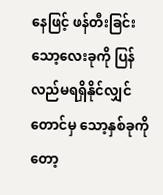နေဖြင့် ဖန်တီးခြင်း သော့လေးခုကို ပြန်လည်မရရှိနိုင်လျှင်တောင်မှ သော့နှစ်ခုကိုတော့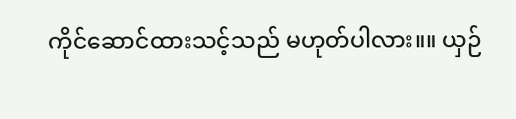ကိုင်ဆောင်ထားသင့်သည် မဟုတ်ပါလား။။ ယှဉ်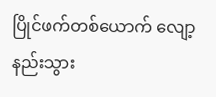ပြိုင်ဖက်တစ်ယောက် လျော့နည်းသွား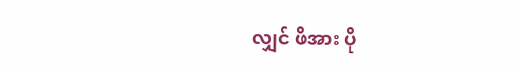လျှင် ဖိအား ပို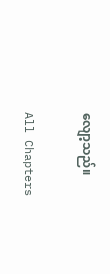လျော့သည်။

All Chapters